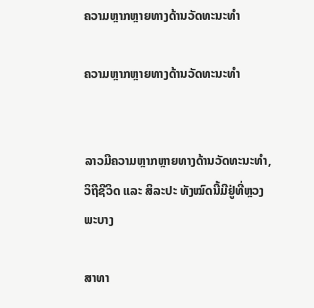ຄວາມຫຼາກຫຼາຍທາງດ້ານວັດທະນະທໍາ

ຄວາມຫຼາກຫຼາຍທາງດ້ານວັດທະນະທໍາ


ລາວມີຄວາມຫຼາກຫຼາຍທາງດ້ານວັດທະນະທຳ, ວິຖີຊີວິດ ແລະ ສິລະປະ ທັງໝົດນີ້ມີຢູ່ທີ່ຫຼວງພະບາງ

ສາທາ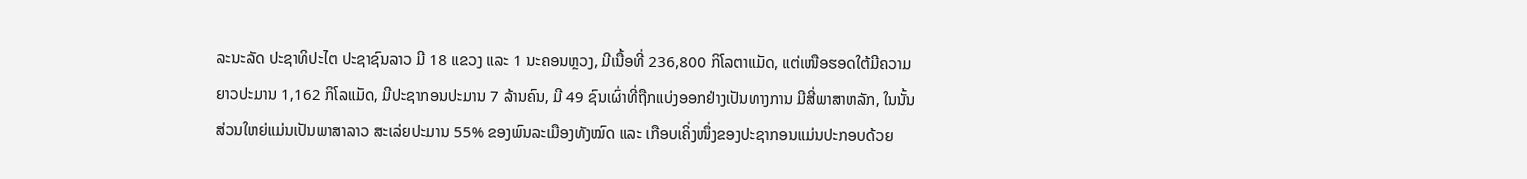ລະນະລັດ ປະຊາທິປະໄຕ ປະຊາຊົນລາວ ມີ 18 ແຂວງ ແລະ 1 ນະຄອນຫຼວງ, ມີເນື້ອທີ່ 236,800 ກິໂລຕາແມັດ, ແຕ່ເໜືອຮອດໃຕ້ມີຄວາມຍາວປະມານ 1,162 ກິໂລແມັດ, ມີປະຊາກອນປະມານ 7 ລ້ານຄົນ, ມີ 49 ຊົນເຜົ່າທີ່ຖືກແບ່ງອອກຢ່າງເປັນທາງການ ມີສີ່ພາສາຫລັກ, ໃນນັ້ນສ່ວນໃຫຍ່ແມ່ນເປັນພາສາລາວ ສະເລ່ຍປະມານ 55% ຂອງພົນລະເມືອງທັງໝົດ ແລະ ເກືອບເຄິ່ງໜຶ່ງຂອງປະຊາກອນແມ່ນປະກອບດ້ວຍ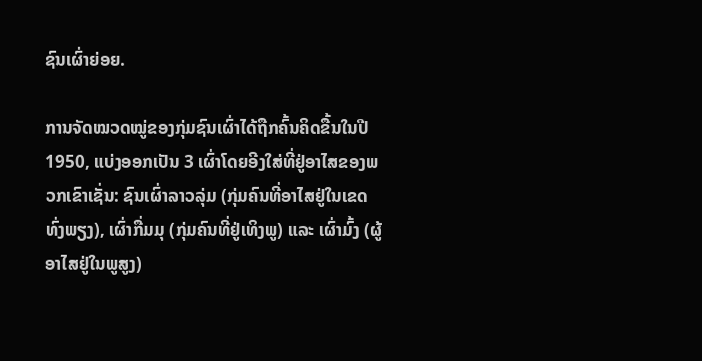ຊົນເຜົ່າຍ່ອຍ.

ການຈັດໝວດໝູ່ຂອງກຸ່ມຊົນເຜົ່າໄດ້ຖືກຄົ້ນຄິດຂື້ນໃນປີ 1950, ແບ່ງອອກເປັນ 3 ເຜົ່າໂດຍອີງໃສ່ທີ່ຢູ່ອາໄສຂອງພວກເຂົາເຊັ່ນ: ຊົນເຜົ່າລາວລຸ່ມ (ກຸ່ມຄົນທີ່ອາໄສຢູ່ໃນເຂດທົ່ງພຽງ), ເຜົ່າກື່ມມຸ (ກຸ່ມຄົນທີ່ຢູ່ເທິງພູ) ແລະ ເຜົ່າມົ້ງ (ຜູ້ອາໄສຢູ່ໃນພູສູງ)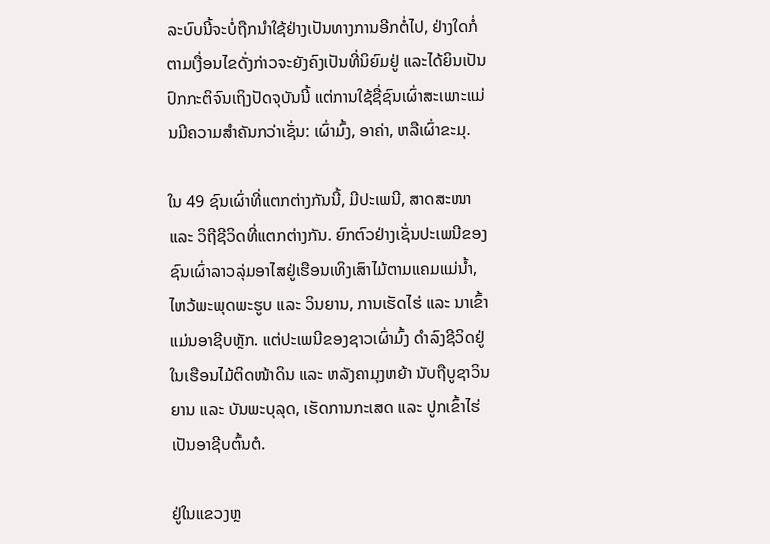ລະບົບນີ້ຈະບໍ່ຖືກນຳໃຊ້ຢ່າງເປັນທາງການອີກຕໍ່ໄປ, ຢ່າງໃດກໍ່ຕາມເງື່ອນໄຂດັ່ງກ່າວຈະຍັງຄົງເປັນທີ່ນິຍົມຢູ່ ແລະໄດ້ຍິນເປັນປົກກະຕິຈົນເຖິງປັດຈຸບັນນີ້ ແຕ່ການໃຊ້ຊື່ຊົນເຜົ່າສະເພາະແມ່ນມີຄວາມສຳຄັນກວ່າເຊັ່ນ: ເຜົ່າມົ້ງ, ອາຄ່າ, ຫລືເຜົ່າຂະມຸ.

ໃນ 49 ຊົນເຜົ່າທີ່ແຕກຕ່າງກັນນີ້, ມີປະເພນີ, ສາດສະໜາ ແລະ ວິຖີຊີວິດທີ່ແຕກຕ່າງກັນ. ຍົກຕົວຢ່າງເຊັ່ນປະເພນີຂອງຊົນເຜົ່າລາວລຸ່ມອາໄສຢູ່ເຮືອນເທິງເສົາໄມ້ຕາມແຄມແມ່ນໍ້າ, ໄຫວ້ພະພຸດພະຮູບ ແລະ ວິນຍານ, ການເຮັດໄຮ່ ແລະ ນາເຂົ້າແມ່ນອາຊີບຫຼັກ. ແຕ່ປະເພນີຂອງຊາວເຜົ່າມົ້ງ ດຳລົງຊີວິດຢູ່ໃນເຮືອນໄມ້ຕິດໜ້າດິນ ແລະ ຫລັງຄາມຸງຫຍ້າ ນັບຖືບູຊາວິນຍານ ແລະ ບັນພະບຸລຸດ, ເຮັດການກະເສດ ແລະ ປູກເຂົ້າໄຮ່ເປັນອາຊີບຕົ້ນຕໍ.

ຢູ່ໃນແຂວງຫຼ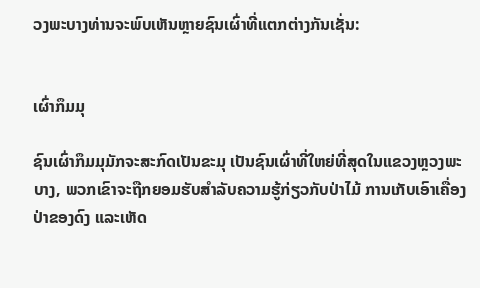ວງພະບາງທ່ານຈະພົບເຫັນຫຼາຍຊົນເຜົ່າທີ່ແຕກຕ່າງກັນເຊັ່ນ:


ເຜົ່າກຶມມຸ

ຊົນເຜົ່າກຶມມຸມັກຈະສະກົດເປັນຂະມຸ ເປັນຊົນເຜົ່າທີ່ໃຫຍ່ທີ່ສຸດໃນແຂວງຫຼວງພະບາງ, ພວກເຂົາຈະຖືກຍອມຮັບສຳລັບຄວາມຮູ້ກ່ຽວກັບປ່າໄມ້ ການເກັບເອົາເຄື່ອງປ່າຂອງດົງ ແລະເຫັດ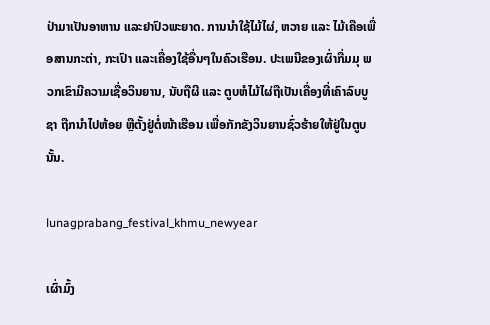ປ່າມາເປັນອາຫານ ແລະຢາປົວພະຍາດ. ການນຳໃຊ້ໄມ້ໄຜ່, ຫວາຍ ແລະ ໄມ້ເຄືອເພື່ອສານກະຕ່າ, ກະເປົາ ແລະເຄື່ອງໃຊ້ອື່ນໆໃນຄົວເຮືອນ. ປະເພນີຂອງເຜົ່າກື່ມມຸ ພວກເຂົາມີຄວາມເຊື່ອວິນຍານ, ນັບຖືຜີ ແລະ ຕູບຫໍໄມ້ໄຜ່ຖືເປັນເຄື່ອງທີ່ເຄົາລົບບູຊາ ຖືກນຳໄປຫ້ອຍ ຫຼືຕັ້ງຢູ່ຕໍ່ໜ້າເຮືອນ ເພື່ອກັກຂັງວິນຍານຊົ່ວຮ້າຍໃຫ້ຢູ່ໃນຕູບນັ້ນ.

lunagprabang_festival_khmu_newyear

ເຜົ່າມົ້ງ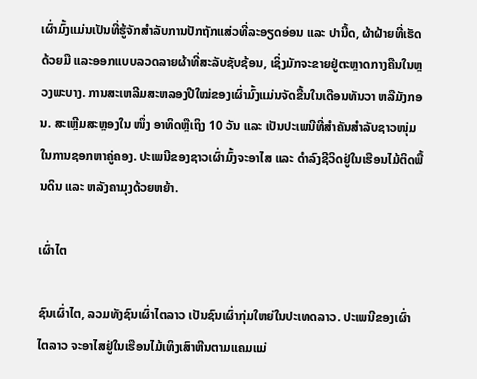ເຜົ່າມົ້ງແມ່ນເປັນທີ່ຮູ້ຈັກສຳລັບການປັກຖັກແສ່ວທີ່ລະອຽດອ່ອນ ແລະ ປານີ້ດ, ຜ້າຝ້າຍທີ່ເຮັດດ້ວຍມື ແລະອອກແບບລວດລາຍຜ້າທີ່ສະລັບຊັບຊ້ອນ, ເຊິ່ງມັກຈະຂາຍຢູ່ຕະຫຼາດກາງຄືນໃນຫຼວງພະບາງ. ການສະເຫລີມສະຫລອງປີໃໝ່ຂອງເຜົ່າມົ້ງແມ່ນຈັດຂື້ນໃນເດືອນທັນວາ ຫລືມັງກອນ. ສະເຫຼີມສະຫຼອງໃນ ໜຶ່ງ ອາທິດຫຼືເຖິງ 10 ວັນ ແລະ ເປັນປະເພນີທີ່ສຳຄັນສຳລັບຊາວໜຸ່ມໃນການຊອກຫາຄູ່ຄອງ. ປະເພນີຂອງຊາວເຜົ່າມົ້ງຈະອາໄສ ແລະ ດຳລົງຊີວິດຢູ່ໃນເຮືອນໄມ້ຕິດພື້ນດິນ ແລະ ຫລັງຄາມຸງດ້ວຍຫຍ້າ.

ເຜົ່າໄຕ

ຊົນເຜົ່າໄຕ, ລວມທັງຊົນເຜົ່າໄຕລາວ ເປັນຊົນເຜົ່າກຸ່ມໃຫຍ່ໃນປະເທດລາວ. ປະເພນີຂອງເຜົ່າໄຕລາວ ຈະອາໄສຢູ່ໃນເຮືອນໄມ້ເທິງເສົາຫີນຕາມແຄມແມ່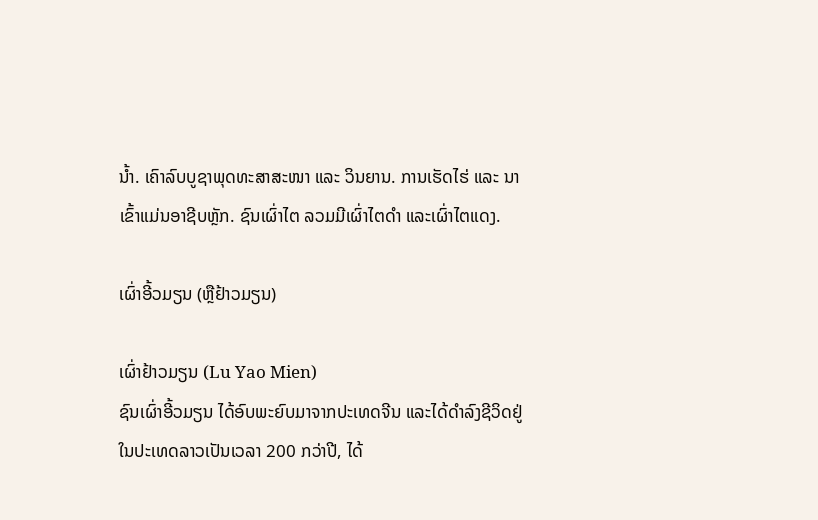ນໍ້າ. ເຄົາລົບບູຊາພຸດທະສາສະໜາ ແລະ ວິນຍານ. ການເຮັດໄຮ່ ແລະ ນາເຂົ້າແມ່ນອາຊີບຫຼັກ. ຊົນເຜົ່າໄຕ ລວມມີເຜົ່າໄຕດຳ ແລະເຜົ່າໄຕແດງ.

ເຜົ່າອີ້ວມຽນ (ຫຼືຢ້າວມຽນ)

ເຜົ່າຢ້າວມຽນ (Lu Yao Mien)
ຊົນເຜົ່າອີ້ວມຽນ ໄດ້ອົບພະຍົບມາຈາກປະເທດຈີນ ແລະໄດ້ດຳລົງຊີວິດຢູ່ໃນປະເທດລາວເປັນເວລາ 200 ກວ່າປີ, ໄດ້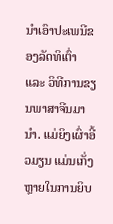ນຳເອົາປະເພນີຂອງລັດທິເຕົ່າ ແລະ ວິທີການຂຽນພາສາຈີນມານຳ. ແມ່ຍິງເຜົ່າອີ້ວມຽນ ແມ່ນເກັ່ງຫຼາຍໃນການຍິບ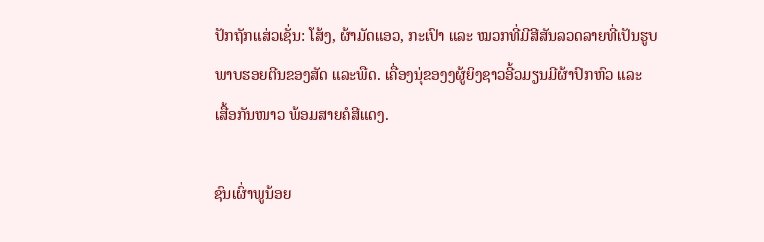ປັກຖັກແສ່ວເຊັ່ນ: ໂສ້ງ, ຜ້າມັດແອວ, ກະເປົາ ແລະ ໝວກທີ່ມີສີສັນລວດລາຍທີ່ເປັນຮູບພາບຮອຍຕີນຂອງສັດ ແລະພືດ. ເຄື່ອງນຸ່ຂອງງຜູ້ຍິງຊາວອີ້ວມຽນມີຜ້າປົກຫົວ ແລະ ເສື້ອກັນໜາວ ພ້ອມສາຍຄໍສີແດງ.

ຊົນເຜົ່າພູນ້ອຍ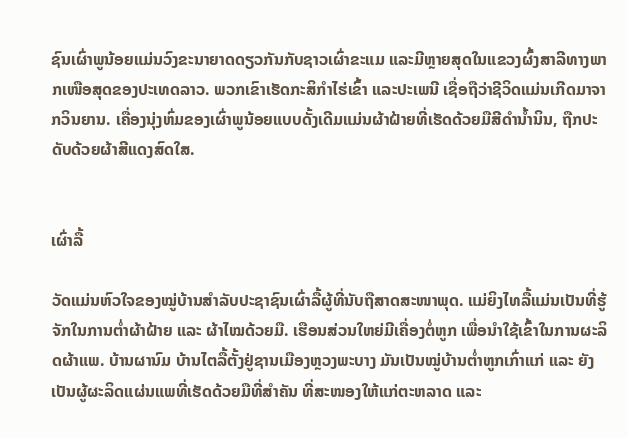ຊົນເຜົ່າພູນ້ອຍແມ່ນວົງຂະນາຍາດດຽວກັນກັບຊາວເຜົ່າຂະແມ ແລະມີຫຼາຍສຸດໃນແຂວງຜົ້ງສາລີທາງພາກເໜືອສຸດຂອງປະເທດລາວ. ພວກເຂົາເຮັດກະສິກຳໄຮ່ເຂົ້າ ແລະປະເພນີ ເຊື່ອຖືວ່າຊີວິດແມ່ນເກີດມາຈາກວິນຍານ. ເຄື່ອງນຸ່ງຫົ່ມຂອງເຜົ່າພູນ້ອຍແບບດັ້ງເດີມແມ່ນຜ້າຝ້າຍທີ່ເຮັດດ້ວຍມືສີດຳນໍ້ານິນ, ຖືກປະດັບດ້ວຍຜ້າສີແດງສົດໃສ.


ເຜົ່າລື້

ວັດແມ່ນຫົວໃຈຂອງໝູ່ບ້ານສຳລັບປະຊາຊົນເຜົ່າລື້ຜູ້ທີ່ນັບຖືສາດສະໜາພຸດ. ແມ່ຍິງໄທລື້ແມ່ນເປັນທີ່ຮູ້ຈັກໃນການຕໍ່າຜ້າຝ້າຍ ແລະ ຜ້າໄໝດ້ວຍມື. ເຮືອນສ່ວນໃຫຍ່ມີເຄື່ອງຕໍ່ຫູກ ເພື່ອນຳໃຊ້ເຂົ້າໃນການຜະລິດຜ້າແພ. ບ້ານຜານົມ ບ້ານໄຕລື້ຕັ້ງຢູ່ຊານເມືອງຫຼວງພະບາງ ມັນເປັນໝູ່ບ້ານຕໍ່າຫູກເກົ່າແກ່ ແລະ ຍັງເປັນຜູ້ຜະລິດແຜ່ນແພທີ່ເຮັດດ້ວຍມືທີ່ສຳຄັນ ທີ່ສະໜອງໃຫ້ແກ່ຕະຫລາດ ແລະ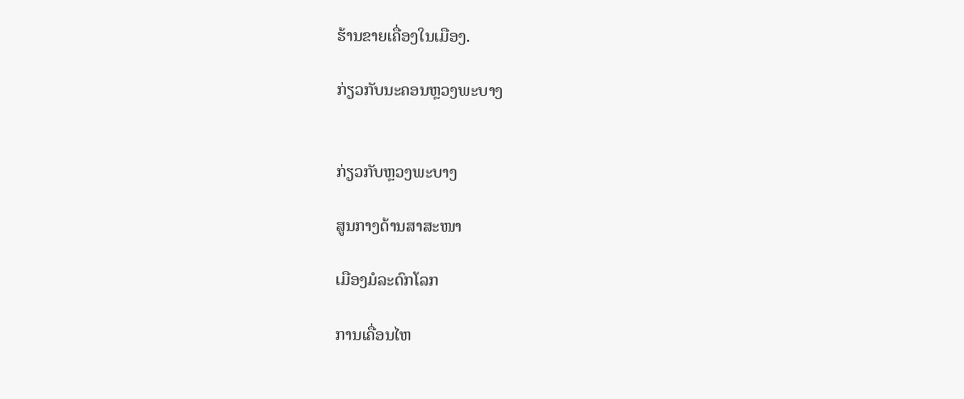ຮ້ານຂາຍເຄື່ອງໃນເມືອງ.

ກ່ຽວກັບນະຄອນຫຼວງພະບາງ


ກ່ຽວກັບຫຼວງພະບາງ

ສູນກາງດ້ານສາສະໜາ

ເມືອງມໍລະດົກໂລກ

ການເຄື່ອນໄຫ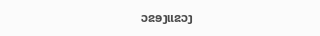ວຂອງແຂວງ